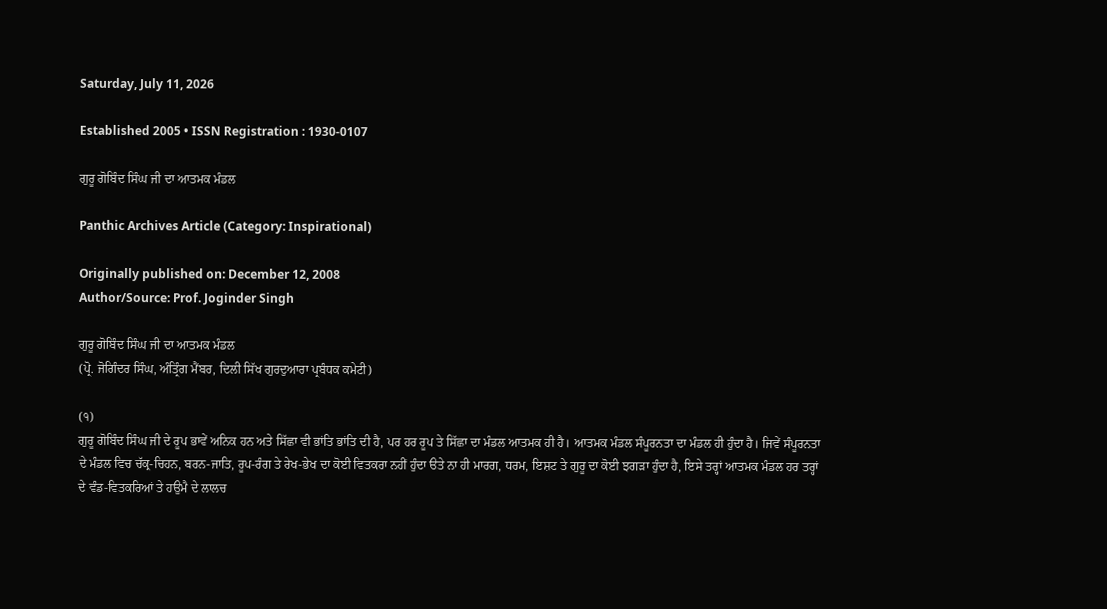Saturday, July 11, 2026

Established 2005 • ISSN Registration : 1930-0107

ਗੁਰੂ ਗੋਬਿੰਦ ਸਿੰਘ ਜੀ ਦਾ ਆਤਮਕ ਮੰਡਲ

Panthic Archives Article (Category: Inspirational)

Originally published on: December 12, 2008
Author/Source: Prof. Joginder Singh

ਗੁਰੂ ਗੋਬਿੰਦ ਸਿੰਘ ਜੀ ਦਾ ਆਤਮਕ ਮੰਡਲ
(ਪ੍ਰੋ. ਜੋਗਿੰਦਰ ਸਿੰਘ, ਅੰਤ੍ਰਿੰਗ ਮੈਂਬਰ, ਦਿਲੀ ਸਿੱਖ ਗੁਰਦੁਆਰਾ ਪ੍ਰਬੰਧਕ ਕਮੇਟੀ)

(੧)
ਗੁਰੂ ਗੋਬਿੰਦ ਸਿੰਘ ਜੀ ਦੇ ਰੂਪ ਭਾਵੇਂ ਅਨਿਕ ਹਨ ਅਤੇ ਸਿੱਛਾ ਵੀ ਭਾਂਤਿ ਭਾਂਤਿ ਦੀ ਹੈ, ਪਰ ਹਰ ਰੂਪ ਤੇ ਸਿੱਛਾ ਦਾ ਮੰਡਲ ਆਤਮਕ ਹੀ ਹੈ। ਆਤਮਕ ਮੰਡਲ ਸੰਪੂਰਨਤਾ ਦਾ ਮੰਡਲ ਹੀ ਹੁੰਦਾ ਹੈ। ਜਿਵੇਂ ਸੰਪੂਰਨਤਾ ਦੇ ਮੰਡਲ ਵਿਚ ਚੱਕ੍ਰ-ਚਿਹਨ, ਬਰਨ-ਜਾਤਿ, ਰੂਪ-ਰੰਗ ਤੇ ਰੇਖ-ਭੇਖ ਦਾ ਕੋਈ ਵਿਤਕਰਾ ਨਹੀਂ ਹੁੰਦਾ ੳਤੇ ਨਾ ਹੀ ਮਾਰਗ, ਧਰਮ, ਇਸ਼ਟ ਤੇ ਗੁਰੂ ਦਾ ਕੋਈ ਝਗੜਾ ਹੁੰਦਾ ਹੈ, ਇਸੇ ਤਰ੍ਹਾਂ ਆਤਮਕ ਮੰਡਲ ਹਰ ਤਰ੍ਹਾਂ ਦੇ ਵੰਡ-ਵਿਤਕਰਿਆਂ ਤੇ ਹਉਮੈ ਦੇ ਲਾਲਚ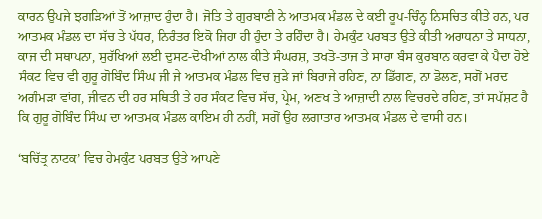ਕਾਰਨ ਉਪਜੇ ਝਗੜਿਆਂ ਤੋਂ ਆਜ਼ਾਦ ਹੁੰਦਾ ਹੈ। ਜੋਤਿ ਤੇ ਗੁਰਬਾਣੀ ਨੇ ਆਤਮਕ ਮੰਡਲ ਦੇ ਕਈ ਰੂਪ-ਚਿੰਨ੍ਹ ਨਿਸਚਿਤ ਕੀਤੇ ਹਨ, ਪਰ ਆਤਮਕ ਮੰਡਲ ਦਾ ਸੱਚ ਤੇ ਪੱਧਰ, ਨਿਰੰਤਰ ਇਕੋ ਜਿਹਾ ਹੀ ਹੁੰਦਾ ਤੇ ਰਹਿੰਦਾ ਹੈ। ਹੇਮਕੁੰਟ ਪਰਬਤ ਉਤੇ ਕੀਤੀ ਅਰਾਧਨਾ ਤੇ ਸਾਧਨਾ, ਕਾਜ ਦੀ ਸਥਾਪਨਾ, ਸੁਰੱਖਿਆਂ ਲਈ ਦੁਸਟ-ਦੋਖੀਆਂ ਨਾਲ ਕੀਤੇ ਸੰਘਰਸ਼, ਤਖਤੋ-ਤਾਜ ਤੇ ਸਾਰਾ ਬੰਸ ਕੁਰਬਾਨ ਕਰਵਾ ਕੇ ਪੈਦਾ ਹੋਏ ਸੰਕਟ ਵਿਚ ਵੀ ਗੁਰੂ ਗੋਬਿੰਦ ਸਿੰਘ ਜੀ ਜੇ ਆਤਮਕ ਮੰਡਲ ਵਿਚ ਜੁੜੇ ਜਾਂ ਬਿਰਾਜੇ ਰਹਿਣ, ਨਾ ਡਿੱਗਣ, ਨਾ ਡੋਲਣ, ਸਗੋਂ ਮਰਦ ਅਗੰਮੜਾ ਵਾਂਗ, ਜੀਵਨ ਦੀ ਹਰ ਸਥਿਤੀ ਤੇ ਹਰ ਸੰਕਟ ਵਿਚ ਸੱਚ, ਪ੍ਰੇਮ, ਅਣਖ ਤੇ ਆਜ਼ਾਦੀ ਨਾਲ ਵਿਚਰਦੇ ਰਹਿਣ, ਤਾਂ ਸਪੱਸ਼ਟ ਹੈ ਕਿ ਗੁਰੂ ਗੋਬਿੰਦ ਸਿੰਘ ਦਾ ਆਤਮਕ ਮੰਡਲ ਕਾਇਮ ਹੀ ਨਹੀਂ, ਸਗੋਂ ਉਹ ਲਗਾਤਾਰ ਆਤਮਕ ਮੰਡਲ ਦੇ ਵਾਸੀ ਹਨ।

‘ਬਚਿੱਤ੍ਰ ਨਾਟਕ’ ਵਿਚ ਹੇਮਕੁੰਟ ਪਰਬਤ ਉਤੇ ਆਪਣੇ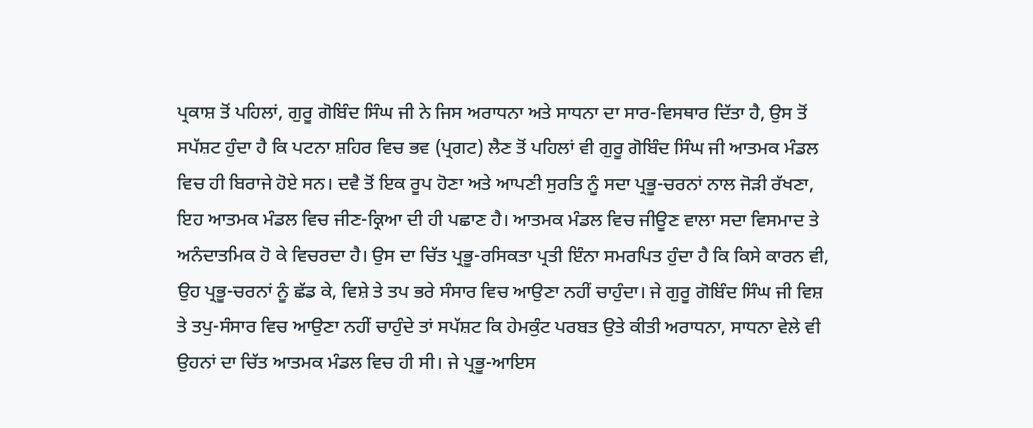ਪ੍ਰਕਾਸ਼ ਤੋਂ ਪਹਿਲਾਂ, ਗੁਰੂ ਗੋਬਿੰਦ ਸਿੰਘ ਜੀ ਨੇ ਜਿਸ ਅਰਾਧਨਾ ਅਤੇ ਸਾਧਨਾ ਦਾ ਸਾਰ-ਵਿਸਥਾਰ ਦਿੱਤਾ ਹੈ, ਉਸ ਤੋਂ ਸਪੱਸ਼ਟ ਹੁੰਦਾ ਹੈ ਕਿ ਪਟਨਾ ਸ਼ਹਿਰ ਵਿਚ ਭਵ (ਪ੍ਰਗਟ) ਲੈਣ ਤੋਂ ਪਹਿਲਾਂ ਵੀ ਗੁਰੂ ਗੋਬਿੰਦ ਸਿੰਘ ਜੀ ਆਤਮਕ ਮੰਡਲ ਵਿਚ ਹੀ ਬਿਰਾਜੇ ਹੋਏ ਸਨ। ਦਵੈ ਤੋਂ ਇਕ ਰੂਪ ਹੋਣਾ ਅਤੇ ਆਪਣੀ ਸੁਰਤਿ ਨੂੰ ਸਦਾ ਪ੍ਰਭੂ-ਚਰਨਾਂ ਨਾਲ ਜੋੜੀ ਰੱਖਣਾ, ਇਹ ਆਤਮਕ ਮੰਡਲ ਵਿਚ ਜੀਣ-ਕ੍ਰਿਆ ਦੀ ਹੀ ਪਛਾਣ ਹੈ। ਆਤਮਕ ਮੰਡਲ ਵਿਚ ਜੀਊਣ ਵਾਲਾ ਸਦਾ ਵਿਸਮਾਦ ਤੇ ਅਨੰਦਾਤਮਿਕ ਹੋ ਕੇ ਵਿਚਰਦਾ ਹੈ। ਉਸ ਦਾ ਚਿੱਤ ਪ੍ਰਭੂ-ਰਸਿਕਤਾ ਪ੍ਰਤੀ ਇੰਨਾ ਸਮਰਪਿਤ ਹੁੰਦਾ ਹੈ ਕਿ ਕਿਸੇ ਕਾਰਨ ਵੀ, ਉਹ ਪ੍ਰਭੂ-ਚਰਨਾਂ ਨੂੰ ਛੱਡ ਕੇ, ਵਿਸ਼ੇ ਤੇ ਤਪ ਭਰੇ ਸੰਸਾਰ ਵਿਚ ਆਉਣਾ ਨਹੀਂ ਚਾਹੁੰਦਾ। ਜੇ ਗੁਰੂ ਗੋਬਿੰਦ ਸਿੰਘ ਜੀ ਵਿਸ਼ ਤੇ ਤਪੁ-ਸੰਸਾਰ ਵਿਚ ਆਉਣਾ ਨਹੀਂ ਚਾਹੁੰਦੇ ਤਾਂ ਸਪੱਸ਼ਟ ਕਿ ਹੇਮਕੁੰਟ ਪਰਬਤ ਉਤੇ ਕੀਤੀ ਅਰਾਧਨਾ, ਸਾਧਨਾ ਵੇਲੇ ਵੀ ਉਹਨਾਂ ਦਾ ਚਿੱਤ ਆਤਮਕ ਮੰਡਲ ਵਿਚ ਹੀ ਸੀ। ਜੇ ਪ੍ਰਭੂ-ਆਇਸ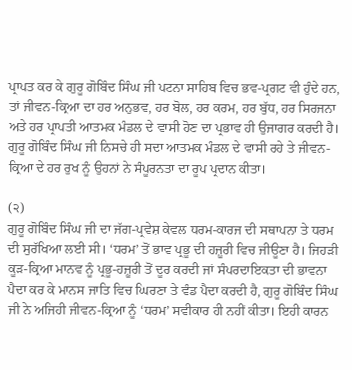ਪ੍ਰਾਪਤ ਕਰ ਕੇ ਗੁਰੂ ਗੋਬਿੰਦ ਸਿੰਘ ਜੀ ਪਟਨਾ ਸਾਹਿਬ ਵਿਚ ਭਵ-ਪ੍ਰਗਟ ਵੀ ਹੁੰਦੇ ਹਨ, ਤਾਂ ਜੀਵਨ-ਕ੍ਰਿਆ ਦਾ ਹਰ ਅਨੁਭਵ, ਹਰ ਬੋਲ, ਹਰ ਕਰਮ, ਹਰ ਬੁੱਧ, ਹਰ ਸਿਰਜਨਾ ਅਤੇ ਹਰ ਪ੍ਰਾਪਤੀ ਆਤਮਕ ਮੰਡਲ ਦੇ ਵਾਸੀ ਹੋਣ ਦਾ ਪ੍ਰਭਾਵ ਹੀ ਉਜਾਗਰ ਕਰਦੀ ਹੈ। ਗੁਰੂ ਗੋਬਿੰਦ ਸਿੰਘ ਜੀ ਨਿਸਚੇ ਹੀ ਸਦਾ ਆਤਮਕ ਮੰਡਲ ਦੇ ਵਾਸੀ ਰਹੇ ਤੇ ਜੀਵਨ-ਕ੍ਰਿਆ ਦੇ ਹਰ ਰੁਖ ਨੂੰ ਉਹਨਾਂ ਨੇ ਸੰਪੂਰਨਤਾ ਦਾ ਰੂਪ ਪ੍ਰਦਾਨ ਕੀਤਾ।

(੨)
ਗੁਰੂ ਗੋਬਿੰਦ ਸਿੰਘ ਜੀ ਦਾ ਜੱਗ-ਪ੍ਰਵੇਸ਼ ਕੇਵਲ ਧਰਮ-ਕਾਰਜ ਦੀ ਸਥਾਪਨਾ ਤੇ ਧਰਮ ਦੀ ਸੁਰੱਖਿਆ ਲਈ ਸੀ। ‘ਧਰਮ’ ਤੋਂ ਭਾਵ ਪ੍ਰਭੂ ਦੀ ਹਜ਼ੂਰੀ ਵਿਚ ਜੀਊਣਾ ਹੈ। ਜਿਹੜੀ ਕੂੜ-ਕ੍ਰਿਆ ਮਾਨਵ ਨੂੰ ਪ੍ਰਭੂ-ਹਜ਼ੂਰੀ ਤੋਂ ਦੂਰ ਕਰਦੀ ਜਾਂ ਸੰਪਰਦਾਇਕਤਾ ਦੀ ਭਾਵਨਾ ਪੈਦਾ ਕਰ ਕੇ ਮਾਨਸ ਜਾਤਿ ਵਿਚ ਘਿਰਣਾ ਤੇ ਵੰਡ ਪੈਦਾ ਕਰਦੀ ਹੈ, ਗੁਰੂ ਗੋਬਿੰਦ ਸਿੰਘ ਜੀ ਨੇ ਅਜਿਹੀ ਜੀਵਨ-ਕ੍ਰਿਆ ਨੂੰ ‘ਧਰਮ’ ਸਵੀਕਾਰ ਹੀ ਨਹੀਂ ਕੀਤਾ। ਇਹੀ ਕਾਰਨ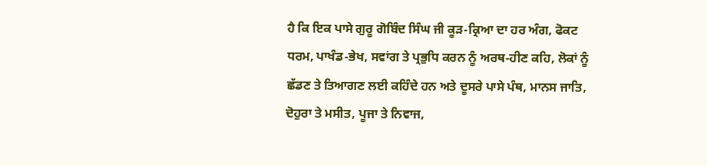ਹੈ ਕਿ ਇਕ ਪਾਸੇ ਗੁਰੂ ਗੋਬਿੰਦ ਸਿੰਘ ਜੀ ਕੂੜ-ਕ੍ਰਿਆ ਦਾ ਹਰ ਅੰਗ, ਫੋਕਟ ਧਰਮ, ਪਾਖੰਡ-ਭੇਖ, ਸਵਾਂਗ ਤੇ ਪ੍ਰਭੁਧਿ ਕਰਨ ਨੂੰ ਅਰਥ-ਹੀਣ ਕਹਿ, ਲੋਕਾਂ ਨੂੰ ਛੱਡਣ ਤੇ ਤਿਆਗਣ ਲਈ ਕਹਿੰਦੇ ਹਨ ਅਤੇ ਦੂਸਰੇ ਪਾਸੇ ਪੰਥ, ਮਾਨਸ ਜਾਤਿ, ਦੋਹੁਰਾ ਤੇ ਮਸੀਤ, ਪੂਜਾ ਤੇ ਨਿਵਾਜ,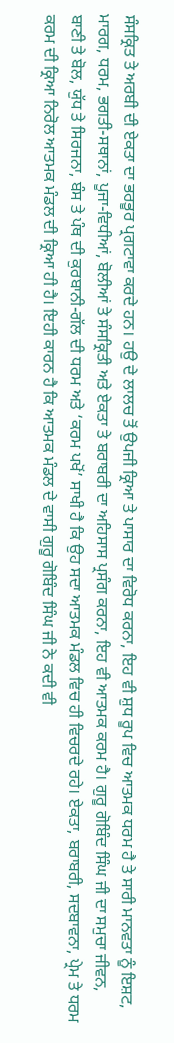ਸੰਸਕ੍ਰਿਤ ਤੇ ਅਰਬੀ ਦੀ ਏਕਤਾ ਦਾ ਭਰਭੂਰ ਪ੍ਰਗਟਾਵਾ ਕਰਦੇ ਹਨ। ਹਉ ਦੇ ਲਾਲਚ ਤੋਂ ਉਪਜੀ ਕ੍ਰਿਆ ਤੇ ਪਾਸਾਰ ਦਾ ਵਿਰੋਧ ਕਰਨਾ, ਇਹ ਵੀ ਸ਼ੁਧ ਰੂਪ ਵਿਚ ਆਤਮਕ ਧਰਮ ਹੈ ਤੇ ਸਾਰੀ ਮਾਨਵਤਾ ਨੂੰ ਇਸ਼ਟ, ਮਾਰਗ, ਧਰਮ, ਭਗਤੀ-ਸਥਾਨਾਂ, ਪੂਜਾ-ਵਿਧੀਆਂ, ਬੋਲੀਆਂ ਤੇ ਸੰਸਕ੍ਰਿਤੀ ਅਤੇ ਏਕਤਾ ਤੇ ਬਰਾਬਰੀ ਦਾ ਅਹਿਸਾਸ ਪ੍ਰਸੰਗ ਕਰਨਾ, ਇਹ ਵੀ ਆਤਮਕ ਕਰਮ ਹੈ। ਗੁਰੂ ਗੋਬਿੰਦ ਸਿੰਘ ਜੀ ਦਾ ਸਮੁਚਾ ਜੀਵਨ, ਬਾਣੀ ਤੇ ਬੋਲ, ਯੁੱਧ ਤੇ ਸਿਰਜਨਾ, ਬੰਸ ਤੇ ਪੰਥ ਦੀ ਕੁਰਬਾਨੀ-ਗੱਲ ਦੀ ਧਰਮ ਅਤੇ ‘ਕਰਮ ਪਖੋਂ’ ਸਾਖੀ ਹੈ ਕਿ ਉਹ ਸਦਾ ਆਤਮਕ ਮੰਡਲ ਵਿਚ ਹੀ ਵਿਚਰਦੇ ਰਹੇ। ਏਕਤਾ, ਬਰਾਬਰੀ, ਸਦਬਾਵਨਾ, ਪ੍ਰੇਮ ਤੇ ਧਰਮ ਕਰਮ ਦੀ ਕ੍ਰਿਆ ਨਿਰੋਲ ਆਤਮਕ ਮੰਡਲ ਦੀ ਕ੍ਰਿਆ ਹੀ ਹੈ। ਇਹੀ ਕਾਰਨ ਹੈ ਕਿ ਆਤਮਕ ਮੰਡਲ ਦੇ ਵਾਸੀ ਗੁਰੂ ਗੋਬਿੰਦ ਸਿੰਘ ਜੀ ਨੇ ਕਦੀ ਵੀ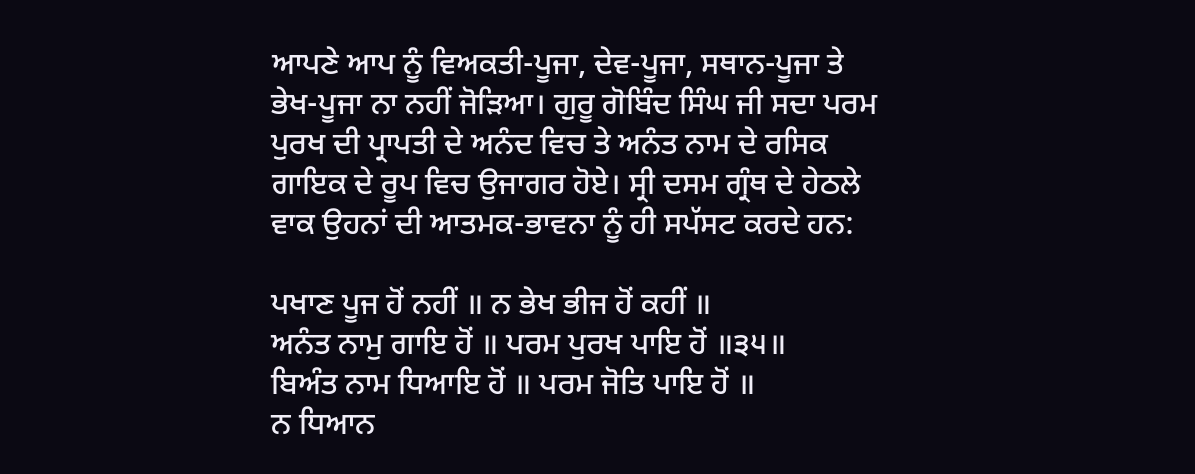ਆਪਣੇ ਆਪ ਨੂੰ ਵਿਅਕਤੀ-ਪੂਜਾ, ਦੇਵ-ਪੂਜਾ, ਸਥਾਨ-ਪੂਜਾ ਤੇ ਭੇਖ-ਪੂਜਾ ਨਾ ਨਹੀਂ ਜੋੜਿਆ। ਗੁਰੂ ਗੋਬਿੰਦ ਸਿੰਘ ਜੀ ਸਦਾ ਪਰਮ ਪੁਰਖ ਦੀ ਪ੍ਰਾਪਤੀ ਦੇ ਅਨੰਦ ਵਿਚ ਤੇ ਅਨੰਤ ਨਾਮ ਦੇ ਰਸਿਕ ਗਾਇਕ ਦੇ ਰੂਪ ਵਿਚ ਉਜਾਗਰ ਹੋਏ। ਸ੍ਰੀ ਦਸਮ ਗ੍ਰੰਥ ਦੇ ਹੇਠਲੇ ਵਾਕ ਉਹਨਾਂ ਦੀ ਆਤਮਕ-ਭਾਵਨਾ ਨੂੰ ਹੀ ਸਪੱਸਟ ਕਰਦੇ ਹਨ:

ਪਖਾਣ ਪੂਜ ਹੋਂ ਨਹੀਂ ॥ ਨ ਭੇਖ ਭੀਜ ਹੋਂ ਕਹੀਂ ॥
ਅਨੰਤ ਨਾਮੁ ਗਾਇ ਹੋਂ ॥ ਪਰਮ ਪੁਰਖ ਪਾਇ ਹੋਂ ॥੩੫॥
ਬਿਅੰਤ ਨਾਮ ਧਿਆਇ ਹੋਂ ॥ ਪਰਮ ਜੋਤਿ ਪਾਇ ਹੋਂ ॥
ਨ ਧਿਆਨ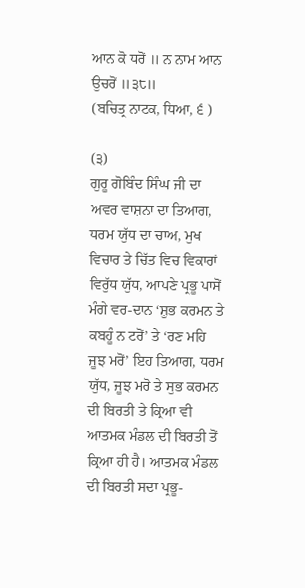ਆਨ ਕੋ ਧਰੋਂ ॥ ਨ ਨਾਮ ਆਨ ਉਚਰੋਂ ॥੩੮॥
(ਬਚਿਤ੍ਰ ਨਾਟਕ, ਧਿਆ, ੬ )

(੩)
ਗੁਰੂ ਗੋਬਿੰਦ ਸਿੰਘ ਜੀ ਦਾ ਅਵਰ ਵਾਸ਼ਨਾ ਦਾ ਤਿਆਗ, ਧਰਮ ਯੁੱਧ ਦਾ ਚਾਅ, ਮੁਖ ਵਿਚਾਰ ਤੇ ਚਿੱਤ ਵਿਚ ਵਿਕਾਰਾਂ ਵਿਰੁੱਧ ਯੁੱਧ, ਆਪਣੇ ਪ੍ਰਭੂ ਪਾਸੋਂ ਮੰਗੇ ਵਰ-ਦਾਨ ‘ਸ਼ੁਭ ਕਰਮਨ ਤੇ ਕਬਹੂੰ ਨ ਟਰੋਂ’ ਤੇ ‘ਰਣ ਮਹਿ ਜੂਝ ਮਰੋਂ’ ਇਹ ਤਿਆਗ, ਧਰਮ ਯੁੱਧ, ਜੂਝ ਮਰੋ ਤੇ ਸੁਭ ਕਰਮਨ ਦੀ ਬਿਰਤੀ ਤੇ ਕ੍ਰਿਆ ਵੀ ਆਤਮਕ ਮੰਡਲ ਦੀ ਬਿਰਤੀ ਤੋਂ ਕ੍ਰਿਆ ਹੀ ਹੈ। ਆਤਮਕ ਮੰਡਲ ਦੀ ਬਿਰਤੀ ਸਦਾ ਪ੍ਰਭੂ-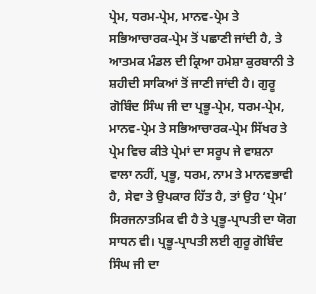ਪ੍ਰੇਮ, ਧਰਮ-ਪ੍ਰੇਮ, ਮਾਨਵ-ਪ੍ਰੇਮ ਤੇ ਸਭਿਆਚਾਰਕ-ਪ੍ਰੇਮ ਤੋਂ ਪਛਾਣੀ ਜਾਂਦੀ ਹੈ, ਤੇ ਆਤਮਕ ਮੰਡਲ ਦੀ ਕ੍ਰਿਆ ਹਮੇਸ਼ਾ ਕੁਰਬਾਨੀ ਤੇ ਸ਼ਹੀਦੀ ਸਾਕਿਆਂ ਤੋਂ ਜਾਣੀ ਜਾਂਦੀ ਹੈ। ਗੁਰੂ ਗੋਬਿੰਦ ਸਿੰਘ ਜੀ ਦਾ ਪ੍ਰਭੂ-ਪ੍ਰੇਮ, ਧਰਮ-ਪ੍ਰੇਮ, ਮਾਨਵ-ਪ੍ਰੇਮ ਤੇ ਸਭਿਆਚਾਰਕ-ਪ੍ਰੇਮ ਸਿੱਖਰ ਤੇ ਪ੍ਰੇਮ ਵਿਚ ਕੀਤੇ ਪ੍ਰੇਮਾਂ ਦਾ ਸਰੂਪ ਜੇ ਵਾਸ਼ਨਾ ਵਾਲਾ ਨਹੀਂ, ਪ੍ਰਭੂ, ਧਰਮ, ਨਾਮ ਤੇ ਮਾਨਵਭਾਵੀ ਹੈ, ਸੇਵਾ ਤੇ ਉਪਕਾਰ ਹਿੱਤ ਹੈ, ਤਾਂ ਉਹ ‘ਪ੍ਰੇਮ’ ਸਿਰਜਨਾਤਮਿਕ ਵੀ ਹੈ ਤੇ ਪ੍ਰਭੂ-ਪ੍ਰਾਪਤੀ ਦਾ ਯੋਗ ਸਾਧਨ ਵੀ। ਪ੍ਰਭੂ-ਪ੍ਰਾਪਤੀ ਲਈ ਗੁਰੂ ਗੋਬਿੰਦ ਸਿੰਘ ਜੀ ਦਾ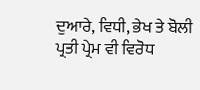ਦੁਆਰੇ, ਵਿਧੀ, ਭੇਖ ਤੇ ਬੋਲੀ ਪ੍ਰਤੀ ਪ੍ਰੇਮ ਵੀ ਵਿਰੋਧ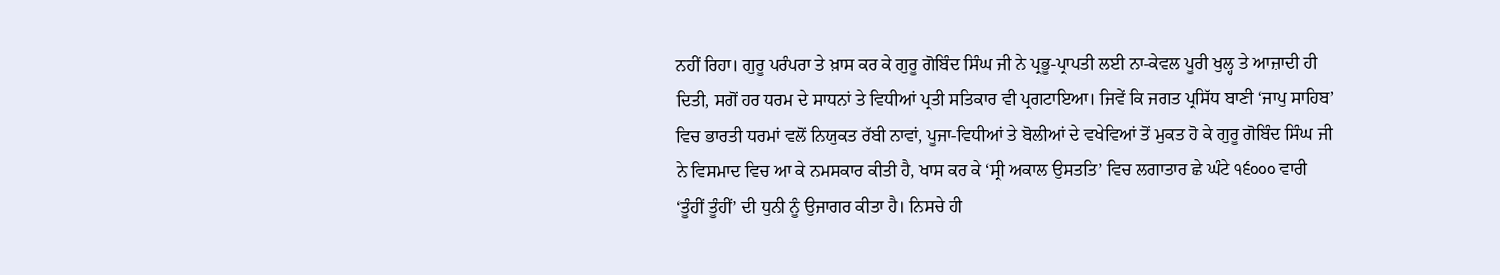ਨਹੀਂ ਰਿਹਾ। ਗੁਰੂ ਪਰੰਪਰਾ ਤੇ ਖ਼ਾਸ ਕਰ ਕੇ ਗੁਰੂ ਗੋਬਿੰਦ ਸਿੰਘ ਜੀ ਨੇ ਪ੍ਰਭੂ-ਪ੍ਰਾਪਤੀ ਲਈ ਨਾ-ਕੇਵਲ ਪੂਰੀ ਖੁਲ੍ਹ ਤੇ ਆਜ਼ਾਦੀ ਹੀ ਦਿਤੀ, ਸਗੋਂ ਹਰ ਧਰਮ ਦੇ ਸਾਧਨਾਂ ਤੇ ਵਿਧੀਆਂ ਪ੍ਰਤੀ ਸਤਿਕਾਰ ਵੀ ਪ੍ਰਗਟਾਇਆ। ਜਿਵੇਂ ਕਿ ਜਗਤ ਪ੍ਰਸਿੱਧ ਬਾਣੀ ‘ਜਾਪੁ ਸਾਹਿਬ’ ਵਿਚ ਭਾਰਤੀ ਧਰਮਾਂ ਵਲੋਂ ਨਿਯੁਕਤ ਰੱਬੀ ਨਾਵਾਂ, ਪੂਜਾ-ਵਿਧੀਆਂ ਤੇ ਬੋਲੀਆਂ ਦੇ ਵਖੇਵਿਆਂ ਤੋਂ ਮੁਕਤ ਹੋ ਕੇ ਗੁਰੂ ਗੋਬਿੰਦ ਸਿੰਘ ਜੀ ਨੇ ਵਿਸਮਾਦ ਵਿਚ ਆ ਕੇ ਨਮਸਕਾਰ ਕੀਤੀ ਹੈ, ਖਾਸ ਕਰ ਕੇ ‘ਸ੍ਰੀ ਅਕਾਲ ਉਸਤਤਿ’ ਵਿਚ ਲਗਾਤਾਰ ਛੇ ਘੰਟੇ ੧੬੦੦੦ ਵਾਰੀ ‘ਤੂੰਹੀਂ ਤੂੰਹੀਂ’ ਦੀ ਧੁਨੀ ਨੂੰ ਉਜਾਗਰ ਕੀਤਾ ਹੈ। ਨਿਸਚੇ ਹੀ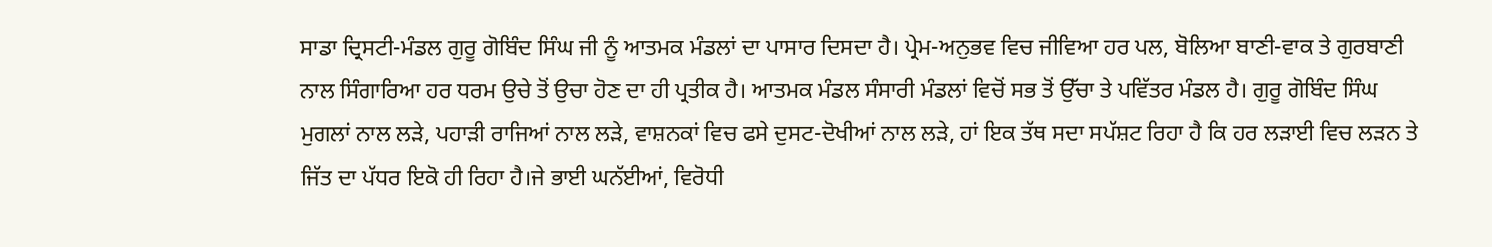ਸਾਡਾ ਦ੍ਰਿਸਟੀ-ਮੰਡਲ ਗੁਰੂ ਗੋਬਿੰਦ ਸਿੰਘ ਜੀ ਨੂੰ ਆਤਮਕ ਮੰਡਲਾਂ ਦਾ ਪਾਸਾਰ ਦਿਸਦਾ ਹੈ। ਪ੍ਰੇਮ-ਅਨੁਭਵ ਵਿਚ ਜੀਵਿਆ ਹਰ ਪਲ, ਬੋਲਿਆ ਬਾਣੀ-ਵਾਕ ਤੇ ਗੁਰਬਾਣੀ ਨਾਲ ਸਿੰਗਾਰਿਆ ਹਰ ਧਰਮ ਉਚੇ ਤੋਂ ਉਚਾ ਹੋਣ ਦਾ ਹੀ ਪ੍ਰਤੀਕ ਹੈ। ਆਤਮਕ ਮੰਡਲ ਸੰਸਾਰੀ ਮੰਡਲਾਂ ਵਿਚੋਂ ਸਭ ਤੋਂ ਉੱਚਾ ਤੇ ਪਵਿੱਤਰ ਮੰਡਲ ਹੈ। ਗੁਰੂ ਗੋਬਿੰਦ ਸਿੰਘ ਮੁਗਲਾਂ ਨਾਲ ਲੜੇ, ਪਹਾੜੀ ਰਾਜਿਆਂ ਨਾਲ ਲੜੇ, ਵਾਸ਼ਨਕਾਂ ਵਿਚ ਫਸੇ ਦੁਸਟ-ਦੋਖੀਆਂ ਨਾਲ ਲੜੇ, ਹਾਂ ਇਕ ਤੱਥ ਸਦਾ ਸਪੱਸ਼ਟ ਰਿਹਾ ਹੈ ਕਿ ਹਰ ਲੜਾਈ ਵਿਚ ਲੜਨ ਤੇ ਜਿੱਤ ਦਾ ਪੱਧਰ ਇਕੋ ਹੀ ਰਿਹਾ ਹੈ।ਜੇ ਭਾਈ ਘਨੱਈਆਂ, ਵਿਰੋਧੀ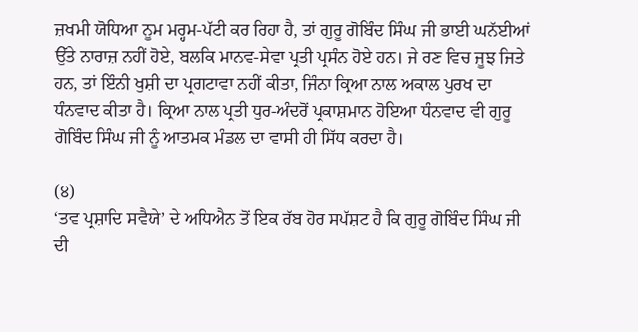ਜ਼ਖਮੀ ਯੋਧਿਆ ਨੂਮ ਮਰ੍ਹਮ-ਪੱਟੀ ਕਰ ਰਿਹਾ ਹੈ, ਤਾਂ ਗੁਰੂ ਗੋਬਿੰਦ ਸਿੰਘ ਜੀ ਭਾਈ ਘਨੱਈਆਂ ਉੱਤੇ ਨਾਰਾਜ਼ ਨਹੀਂ ਹੋਏ, ਬਲਕਿ ਮਾਨਵ-ਸੇਵਾ ਪ੍ਰਤੀ ਪ੍ਰਸੰਨ ਹੋਏ ਹਨ। ਜੇ ਰਣ ਵਿਚ ਜੂਝ ਜਿਤੇ ਹਨ, ਤਾਂ ਇੰਨੀ ਖੁਸ਼ੀ ਦਾ ਪ੍ਰਗਟਾਵਾ ਨਹੀਂ ਕੀਤਾ, ਜਿੰਨਾ ਕ੍ਰਿਆ ਨਾਲ ਅਕਾਲ ਪੁਰਖ ਦਾ ਧੰਨਵਾਦ ਕੀਤਾ ਹੈ। ਕ੍ਰਿਆ ਨਾਲ ਪ੍ਰਤੀ ਧੁਰ-ਅੰਦਰੋਂ ਪ੍ਰਕਾਸ਼ਮਾਨ ਹੋਇਆ ਧੰਨਵਾਦ ਵੀ ਗੁਰੂ ਗੋਬਿੰਦ ਸਿੰਘ ਜੀ ਨੂੰ ਆਤਮਕ ਮੰਡਲ ਦਾ ਵਾਸੀ ਹੀ ਸਿੱਧ ਕਰਦਾ ਹੈ।

(੪)
‘ਤਵ ਪ੍ਰਸ਼ਾਦਿ ਸਵੈਯੇ’ ਦੇ ਅਧਿਐਨ ਤੋਂ ਇਕ ਰੱਬ ਹੋਰ ਸਪੱਸ਼ਟ ਹੈ ਕਿ ਗੁਰੂ ਗੋਬਿੰਦ ਸਿੰਘ ਜੀ ਦੀ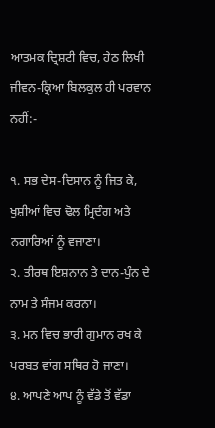ਆਤਮਕ ਦ੍ਰਿਸ਼ਟੀ ਵਿਚ, ਹੇਠ ਲਿਖੀ ਜੀਵਨ-ਕ੍ਰਿਆ ਬਿਲਕੁਲ ਹੀ ਪਰਵਾਨ ਨਹੀਂ:-

੧. ਸਭ ਦੇਸ-ਦਿਸਾਨ ਨੂੰ ਜਿਤ ਕੇ, ਖੁਸ਼ੀਆਂ ਵਿਚ ਢੋਲ ਮ੍ਰਿਦੰਗ ਅਤੇ ਨਗਾਰਿਆਂ ਨੂੰ ਵਜਾਣਾ।
੨. ਤੀਰਥ ਇਸ਼ਨਾਨ ਤੇ ਦਾਨ-ਪੁੰਨ ਦੇ ਨਾਮ ਤੇ ਸੰਜਮ ਕਰਨਾ।
੩. ਮਨ ਵਿਚ ਭਾਰੀ ਗੁਮਾਨ ਰਖ ਕੇ ਪਰਬਤ ਵਾਂਗ ਸਥਿਰ ਹੋ ਜਾਣਾ।
੪. ਆਪਣੇ ਆਪ ਨੂੰ ਵੱਡੇ ਤੋਂ ਵੱਡਾ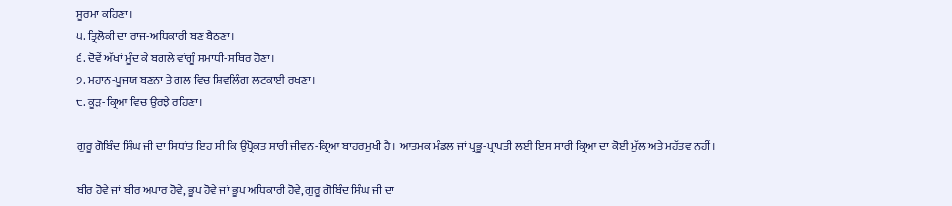ਸੂਰਮਾ ਕਹਿਣਾ।
੫. ਤ੍ਰਿਲੋਕੀ ਦਾ ਰਾਜ-ਅਧਿਕਾਰੀ ਬਣ ਬੈਠਣਾ।
੬. ਦੋਵੇਂ ਅੱਖਾਂ ਮੂੰਦ ਕੇ ਬਗਲੇ ਵਾਂਗੂੰ ਸਮਾਧੀ-ਸਥਿਰ ਹੋਣਾ।
੭. ਮਹਾਨ-ਪੂਜਯ ਬਣਨਾ ਤੇ ਗਲ ਵਿਚ ਸ਼ਿਵਲਿੰਗ ਲਟਕਾਈ ਰਖਣਾ।
੮. ਕੂੜ-ਕ੍ਰਿਆ ਵਿਚ ਉਰਝੇ ਰਹਿਣਾ।

ਗੁਰੂ ਗੋਬਿੰਦ ਸਿੰਘ ਜੀ ਦਾ ਸਿਧਾਂਤ ਇਹ ਸੀ ਕਿ ਉਪ੍ਰੋਕਤ ਸਾਰੀ ਜੀਵਨ-ਕ੍ਰਿਆ ਬਾਹਰਮੁਖੀ ਹੈ। ਆਤਮਕ ਮੰਡਲ ਜਾਂ ਪ੍ਰਭੂ-ਪ੍ਰਾਪਤੀ ਲਈ ਇਸ ਸਾਰੀ ਕ੍ਰਿਆ ਦਾ ਕੋਈ ਮੁੱਲ ਅਤੇ ਮਹੱਤਵ ਨਹੀਂ।

ਬੀਰ ਹੋਵੇ ਜਾਂ ਬੀਰ ਅਪਾਰ ਹੋਵੇ, ਭੂਪ ਹੋਵੇ ਜਾਂ ਭੂਪ ਅਧਿਕਾਰੀ ਹੋਵੇ, ਗੁਰੂ ਗੋਬਿੰਦ ਸਿੰਘ ਜੀ ਦਾ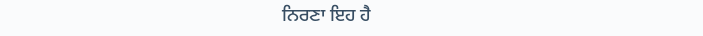ਨਿਰਣਾ ਇਹ ਹੈ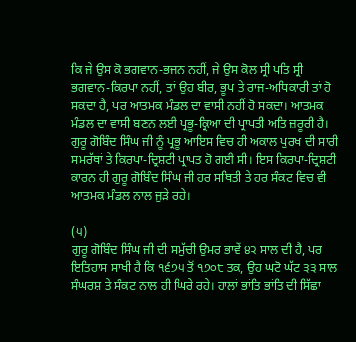ਕਿ ਜੇ ਉਸ ਕੋ ਭਗਵਾਨ-ਭਜਨ ਨਹੀਂ, ਜੇ ਉਸ ਕੋਲ ਸ੍ਰੀ ਪਤਿ ਸ੍ਰੀ ਭਗਵਾਨ-ਕਿਰਪਾ ਨਹੀਂ, ਤਾਂ ਉਹ ਬੀਰ, ਭੂਪ ਤੇ ਰਾਜ-ਅਧਿਕਾਰੀ ਤਾਂ ਹੋ ਸਕਦਾ ਹੈ, ਪਰ ਆਤਮਕ ਮੰਡਲ ਦਾ ਵਾਸੀ ਨਹੀਂ ਹੋ ਸਕਦਾ। ਆਤਮਕ ਮੰਡਲ ਦਾ ਵਾਸੀ ਬਣਨ ਲਈ ਪ੍ਰਭੂ-ਕ੍ਰਿਆ ਦੀ ਪ੍ਰਾਪਤੀ ਅਤਿ ਜ਼ਰੂਰੀ ਹੈ। ਗੁਰੂ ਗੋਬਿੰਦ ਸਿੰਘ ਜੀ ਨੂੰ ਪ੍ਰਭੂ ਆਇਸ ਵਿਚ ਹੀ ਅਕਾਲ ਪੁਰਖ ਦੀ ਸਾਰੀ ਸਮਰੱਥਾਂ ਤੇ ਕਿਰਪਾ-ਦ੍ਰਿਸ਼ਟੀ ਪ੍ਰਾਪਤ ਹੋ ਗਈ ਸੀ। ਇਸ ਕਿਰਪਾ-ਦ੍ਰਿਸ਼ਟੀ ਕਾਰਨ ਹੀ ਗੁਰੂ ਗੋਬਿੰਦ ਸਿੰਘ ਜੀ ਹਰ ਸਥਿਤੀ ਤੇ ਹਰ ਸੰਕਟ ਵਿਚ ਵੀ ਆਤਮਕ ਮੰਡਲ ਨਾਲ ਜੁੜੇ ਰਹੇ।

(੫)
ਗੁਰੂ ਗੋਬਿੰਦ ਸਿੰਘ ਜੀ ਦੀ ਸਮੁੱਚੀ ਉਮਰ ਭਾਵੇਂ ੪੨ ਸਾਲ ਦੀ ਹੈ, ਪਰ ਇਤਿਹਾਸ ਸਾਖੀ ਹੈ ਕਿ ੧੬੭੫ ਤੋਂ ੧੭੦੮ ਤਕ, ਉਹ ਘਟੋ ਘੱਟ ੩੩ ਸਾਲ ਸੰਘਰਸ਼ ਤੇ ਸੰਕਟ ਨਾਲ ਹੀ ਘਿਰੇ ਰਹੇ। ਹਾਲਾਂ ਭਾਂਤਿ ਭਾਂਤਿ ਦੀ ਸਿੱਛਾ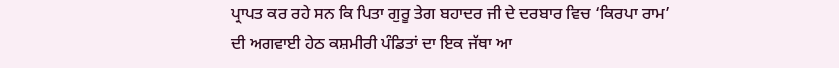ਪ੍ਰਾਪਤ ਕਰ ਰਹੇ ਸਨ ਕਿ ਪਿਤਾ ਗੁਰੂ ਤੇਗ ਬਹਾਦਰ ਜੀ ਦੇ ਦਰਬਾਰ ਵਿਚ ‘ਕਿਰਪਾ ਰਾਮ’ ਦੀ ਅਗਵਾਈ ਹੇਠ ਕਸ਼ਮੀਰੀ ਪੰਡਿਤਾਂ ਦਾ ਇਕ ਜੱਥਾ ਆ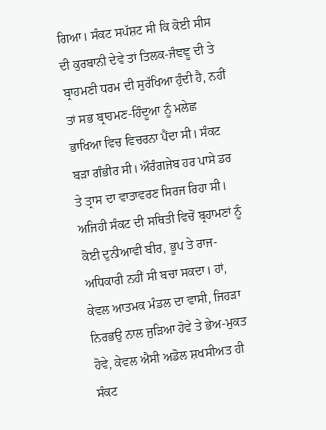ਗਿਆ। ਸੰਕਟ ਸਪੱਸ਼ਟ ਸੀ ਕਿ ਕੋਈ ਸੀਸ ਦੀ ਕੁਰਬਾਨੀ ਦੇਵੇ ਤਾਂ ਤਿਲਕ-ਜੰਞਞੂ ਦੀ ਤੇ ਬ੍ਰਾਹਮਣੀ ਧਰਮ ਦੀ ਸੁਰੱਖਿਆ ਹੁੰਦੀ ਹੈ, ਨਹੀਂ ਤਾਂ ਸਭ ਬ੍ਰਾਹਮਣ-ਹਿੰਦੂਆ ਨੂੰ ਮਲੇਛ ਭਾਖਿਆ ਵਿਚ ਵਿਚਰਨਾ ਪੈਂਦਾ ਸੀ। ਸੰਕਟ ਬੜਾ ਗੰਭੀਰ ਸੀ। ਔਰੰਗਜੇਬ ਹਰ ਪਾਸੇ ਡਰ ਤੇ ਤ੍ਰਾਸ ਦਾ ਵਾਤਾਵਰਣ ਸਿਰਜ ਰਿਹਾ ਸੀ। ਅਜਿਹੀ ਸੰਕਟ ਦੀ ਸਥਿਤੀ ਵਿਚੋਂ ਬ੍ਰਹਾਮਣਾਂ ਨੂੰ ਕੋਈ ਦੁਨੀਆਵੀ ਬੀਰ, ਭੂਪ ਤੇ ਰਾਜ-ਅਧਿਕਾਰੀ ਨਹੀਂ ਸੀ ਬਚਾ ਸਕਦਾ। ਹਾਂ, ਕੇਵਲ ਆਤਮਕ ਮੰਡਲ ਦਾ ਵਾਸੀ, ਜਿਹੜਾ ਨਿਰਭਉ ਨਾਲ ਜੁੜਿਆ ਹੋਵੇ ਤੇ ਭੇਅ-ਮੁਕਤ ਹੋਵੇ, ਕੇਵਲ ਐਸੀ ਅਡੋਲ ਸ਼ਖਸੀਅਤ ਹੀ ਸੰਕਟ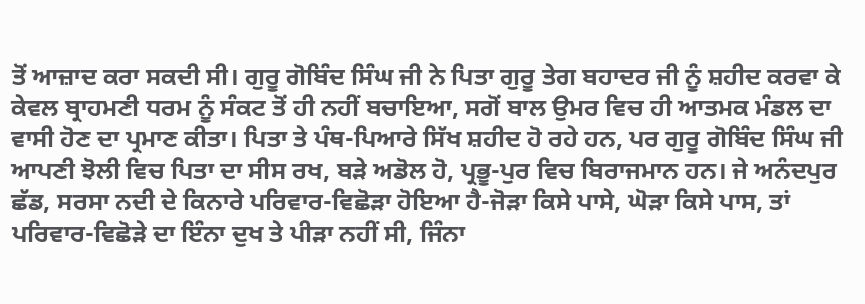ਤੋਂ ਆਜ਼ਾਦ ਕਰਾ ਸਕਦੀ ਸੀ। ਗੁਰੂ ਗੋਬਿੰਦ ਸਿੰਘ ਜੀ ਨੇ ਪਿਤਾ ਗੁਰੂ ਤੇਗ ਬਹਾਦਰ ਜੀ ਨੂੰ ਸ਼ਹੀਦ ਕਰਵਾ ਕੇ ਕੇਵਲ ਬ੍ਰਾਹਮਣੀ ਧਰਮ ਨੂੰ ਸੰਕਟ ਤੋਂ ਹੀ ਨਹੀਂ ਬਚਾਇਆ, ਸਗੋਂ ਬਾਲ ਉਮਰ ਵਿਚ ਹੀ ਆਤਮਕ ਮੰਡਲ ਦਾ ਵਾਸੀ ਹੋਣ ਦਾ ਪ੍ਰਮਾਣ ਕੀਤਾ। ਪਿਤਾ ਤੇ ਪੰਥ-ਪਿਆਰੇ ਸਿੱਖ ਸ਼ਹੀਦ ਹੋ ਰਹੇ ਹਨ, ਪਰ ਗੁਰੂ ਗੋਬਿੰਦ ਸਿੰਘ ਜੀ ਆਪਣੀ ਝੋਲੀ ਵਿਚ ਪਿਤਾ ਦਾ ਸੀਸ ਰਖ, ਬੜੇ ਅਡੋਲ ਹੋ, ਪ੍ਰਭੂ-ਪੁਰ ਵਿਚ ਬਿਰਾਜਮਾਨ ਹਨ। ਜੇ ਅਨੰਦਪੁਰ ਛੱਡ, ਸਰਸਾ ਨਦੀ ਦੇ ਕਿਨਾਰੇ ਪਰਿਵਾਰ-ਵਿਛੋੜਾ ਹੋਇਆ ਹੈ-ਜੋੜਾ ਕਿਸੇ ਪਾਸੇ, ਘੋੜਾ ਕਿਸੇ ਪਾਸ, ਤਾਂ ਪਰਿਵਾਰ-ਵਿਛੋੜੇ ਦਾ ਇੰਨਾ ਦੁਖ ਤੇ ਪੀੜਾ ਨਹੀਂ ਸੀ, ਜਿੰਨਾ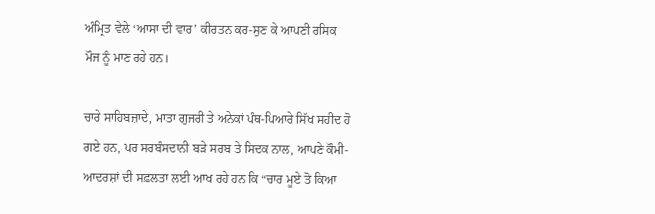ਅੰਮ੍ਰਿਤ ਵੇਲੇ ‘ਆਸਾ ਦੀ ਵਾਰ’ ਕੀਰਤਨ ਕਰ-ਸੁਣ ਕੇ ਆਪਣੀ ਰਸਿਕ ਮੌਜ ਨੂੰ ਮਾਣ ਰਹੇ ਹਨ।

ਚਾਰੇ ਸਾਹਿਬਜ਼ਾਦੇ, ਮਾਤਾ ਗੁਜਰੀ ਤੇ ਅਨੇਕਾਂ ਪੰਥ-ਪਿਆਰੇ ਸਿੱਖ ਸਹੀਦ ਹੋ ਗਏ ਹਨ, ਪਰ ਸਰਬੰਸਦਾਨੀ ਬੜੇ ਸਰਬ ਤੇ ਸਿਦਕ ਨਾਲ, ਆਪਣੇ ਕੌਮੀ-ਆਦਰਸ਼ਾਂ ਦੀ ਸਫ਼ਲਤਾ ਲਈ ਆਖ ਰਹੇ ਹਨ ਕਿ “ਚਾਰ ਮੂਏ ਤੋ ਕਿਆ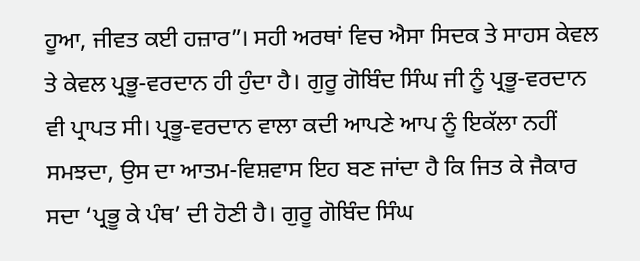ਹੂਆ, ਜੀਵਤ ਕਈ ਹਜ਼ਾਰ”। ਸਹੀ ਅਰਥਾਂ ਵਿਚ ਐਸਾ ਸਿਦਕ ਤੇ ਸਾਹਸ ਕੇਵਲ ਤੇ ਕੇਵਲ ਪ੍ਰਭੂ-ਵਰਦਾਨ ਹੀ ਹੁੰਦਾ ਹੈ। ਗੁਰੂ ਗੋਬਿੰਦ ਸਿੰਘ ਜੀ ਨੂੰ ਪ੍ਰਭੂ-ਵਰਦਾਨ ਵੀ ਪ੍ਰਾਪਤ ਸੀ। ਪ੍ਰਭੂ-ਵਰਦਾਨ ਵਾਲਾ ਕਦੀ ਆਪਣੇ ਆਪ ਨੂੰ ਇਕੱਲਾ ਨਹੀਂ ਸਮਝਦਾ, ਉਸ ਦਾ ਆਤਮ-ਵਿਸ਼ਵਾਸ ਇਹ ਬਣ ਜਾਂਦਾ ਹੈ ਕਿ ਜਿਤ ਕੇ ਜੈਕਾਰ ਸਦਾ ‘ਪ੍ਰਭੂ ਕੇ ਪੰਥ’ ਦੀ ਹੋਣੀ ਹੈ। ਗੁਰੂ ਗੋਬਿੰਦ ਸਿੰਘ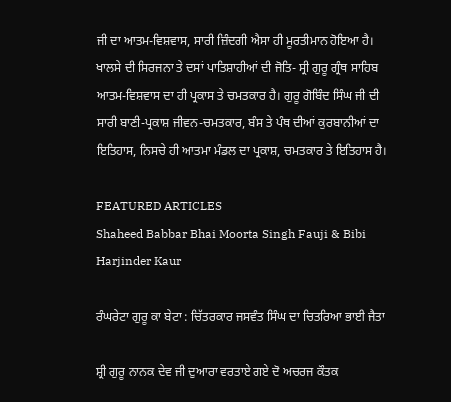ਜੀ ਦਾ ਆਤਮ-ਵਿਸ਼ਵਾਸ, ਸਾਰੀ ਜ਼ਿੰਦਗੀ ਐਸਾ ਹੀ ਮੂਰਤੀਮਾਨ ਹੋਇਆ ਹੈ। ਖਾਲਸੇ ਦੀ ਸਿਰਜਨਾ ਤੇ ਦਸਾਂ ਪਾਤਿਸ਼ਾਹੀਆਂ ਦੀ ਜੋਤਿ- ਸ੍ਰੀ ਗੁਰੂ ਗ੍ਰੰਥ ਸਾਹਿਬ ਆਤਮ-ਵਿਸ਼ਵਾਸ ਦਾ ਹੀ ਪ੍ਰਕਾਸ ਤੇ ਚਮਤਕਾਰ ਹੈ। ਗੁਰੂ ਗੋਬਿੰਦ ਸਿੰਘ ਜੀ ਦੀ ਸਾਰੀ ਬਾਣੀ-ਪ੍ਰਕਾਸ਼ ਜੀਵਨ-ਚਮਤਕਾਰ, ਬੰਸ ਤੇ ਪੰਥ ਦੀਆਂ ਕੁਰਬਾਨੀਆਂ ਦਾ ਇਤਿਹਾਸ, ਨਿਸਚੇ ਹੀ ਆਤਮਾ ਮੰਡਲ ਦਾ ਪ੍ਰਕਾਸ਼, ਚਮਤਕਾਰ ਤੇ ਇਤਿਹਾਸ ਹੈ।

FEATURED ARTICLES
Shaheed Babbar Bhai Moorta Singh Fauji & Bibi Harjinder Kaur

ਰੰਘਰੇਟਾ ਗੁਰੂ ਕਾ ਬੇਟਾ : ਚਿੱਤਰਕਾਰ ਜਸਵੰਤ ਸਿੰਘ ਦਾ ਚਿਤਰਿਆ ਭਾਈ ਜੈਤਾ

ਸ਼੍ਰੀ ਗੁਰੂ ਨਾਨਕ ਦੇਵ ਜੀ ਦੁਆਰਾ ਵਰਤਾਏ ਗਏ ਦੋ ਅਚਰਜ ਕੌਤਕ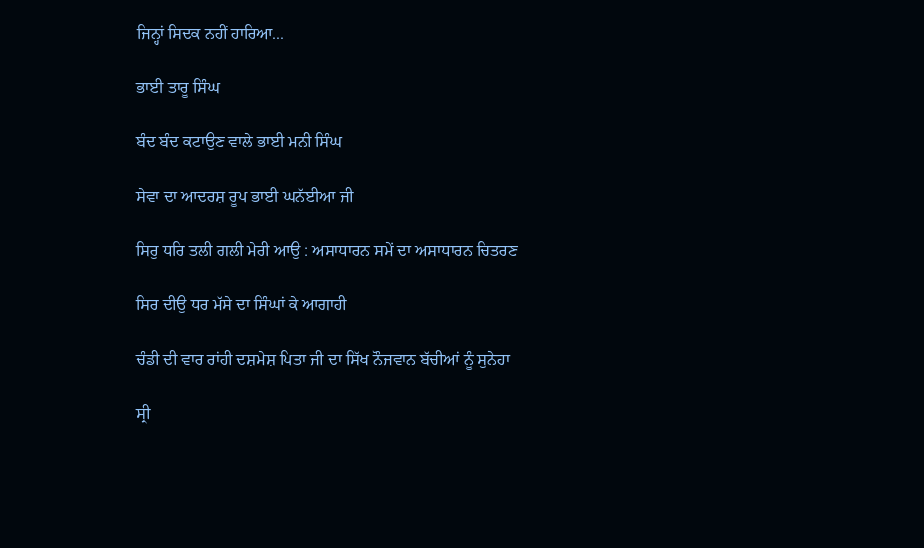ਜਿਨ੍ਹਾਂ ਸਿਦਕ ਨਹੀਂ ਹਾਰਿਆ...

ਭਾਈ ਤਾਰੂ ਸਿੰਘ

ਬੰਦ ਬੰਦ ਕਟਾਉਣ ਵਾਲੇ ਭਾਈ ਮਨੀ ਸਿੰਘ

ਸੇਵਾ ਦਾ ਆਦਰਸ਼ ਰੂਪ ਭਾਈ ਘਨੱਈਆ ਜੀ

ਸਿਰੁ ਧਰਿ ਤਲੀ ਗਲੀ ਮੇਰੀ ਆਉ : ਅਸਾਧਾਰਨ ਸਮੇਂ ਦਾ ਅਸਾਧਾਰਨ ਚਿਤਰਣ

ਸਿਰ ਦੀਉ ਧਰ ਮੱਸੇ ਦਾ ਸਿੰਘਾਂ ਕੇ ਆਗਾਹੀ

ਚੰਡੀ ਦੀ ਵਾਰ ਰਾਂਹੀ ਦਸ਼ਮੇਸ਼ ਪਿਤਾ ਜੀ ਦਾ ਸਿੱਖ ਨੌਜਵਾਨ ਬੱਚੀਆਂ ਨੂੰ ਸੁਨੇਹਾ

ਸ੍ਰੀ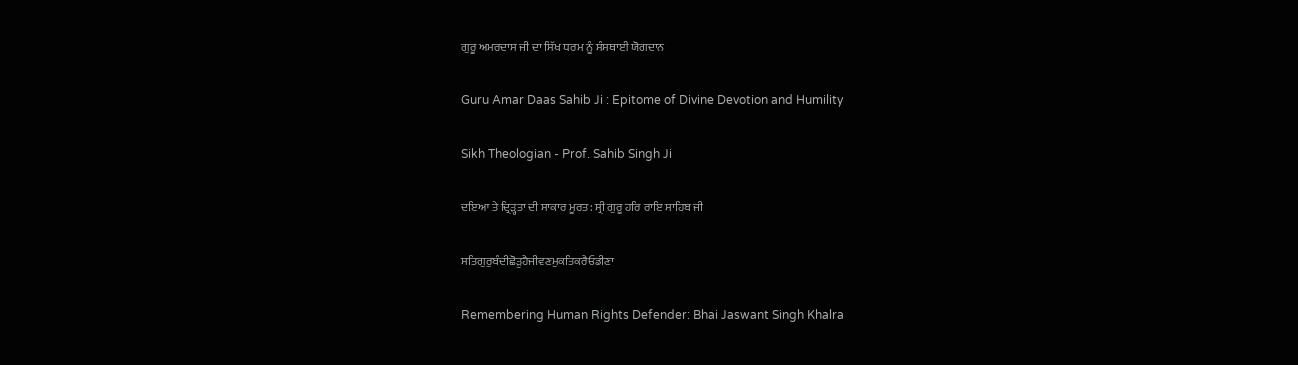ਗੁਰੂ ਅਮਰਦਾਸ ਜੀ ਦਾ ਸਿੱਖ ਧਰਮ ਨੂੰ ਸੰਸਥਾਈ ਯੋਗਦਾਨ

Guru Amar Daas Sahib Ji : Epitome of Divine Devotion and Humility

Sikh Theologian - Prof. Sahib Singh Ji

ਦਇਆ ਤੇ ਦ੍ਰਿੜ੍ਹਤਾ ਦੀ ਸਾਕਾਰ ਮੂਰਤ: ਸ੍ਰੀ ਗੁਰੂ ਹਰਿ ਰਾਇ ਸਾਹਿਬ ਜੀ

ਸਤਿਗੁਰੁਬੰਦੀਛੋੜੁਹੈਜੀਵਣਮੁਕਤਿਕਰੈਓਡੀਣਾ

Remembering Human Rights Defender: Bhai Jaswant Singh Khalra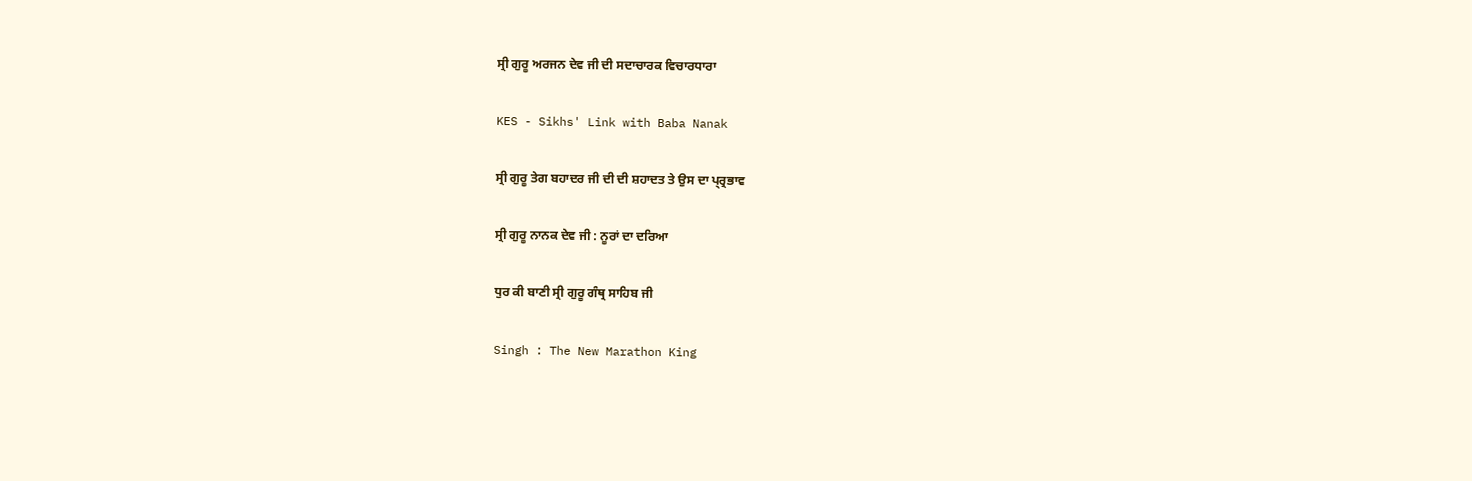ਸ੍ਰੀ ਗੁਰੂ ਅਰਜਨ ਦੇਵ ਜੀ ਦੀ ਸਦਾਚਾਰਕ ਵਿਚਾਰਧਾਰਾ

KES - Sikhs' Link with Baba Nanak

ਸ੍ਰੀ ਗੁਰੂ ਤੇਗ ਬਹਾਦਰ ਜੀ ਦੀ ਦੀ ਸ਼ਹਾਦਤ ਤੇ ਉਸ ਦਾ ਪ੍ਰ੍ਰਭਾਵ

ਸ੍ਰੀ ਗੁਰੂ ਨਾਨਕ ਦੇਵ ਜੀ : ਨੂਰਾਂ ਦਾ ਦਰਿਆ

ਧੁਰ ਕੀ ਬਾਣੀ ਸ੍ਰੀ ਗੁਰੂ ਗੰਥ੍ਰ ਸਾਹਿਬ ਜੀ

Singh : The New Marathon King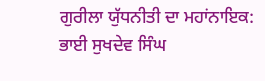ਗੁਰੀਲਾ ਯੁੱਧਨੀਤੀ ਦਾ ਮਹਾਂਨਾਇਕ: ਭਾਈ ਸੁਖਦੇਵ ਸਿੰਘ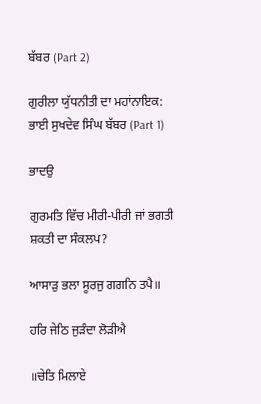ਬੱਬਰ (Part 2)

ਗੁਰੀਲਾ ਯੁੱਧਨੀਤੀ ਦਾ ਮਹਾਂਨਾਇਕ: ਭਾਈ ਸੁਖਦੇਵ ਸਿੰਘ ਬੱਬਰ (Part 1)

ਭਾਦਉ

ਗੁਰਮਤਿ ਵਿੱਚ ਮੀਰੀ-ਪੀਰੀ ਜਾਂ ਭਗਤੀ ਸ਼ਕਤੀ ਦਾ ਸੰਕਲਪ?

ਆਸਾੜੁ ਭਲਾ ਸੂਰਜੁ ਗਗਨਿ ਤਪੈ॥

ਹਰਿ ਜੇਠਿ ਜੁੜੰਦਾ ਲੋੜੀਐ

॥ਚੇਤਿ ਮਿਲਾਏ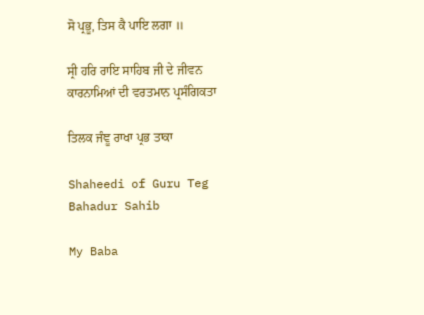ਸੋ ਪ੍ਰਭੂ, ਤਿਸ ਕੈ ਪਾਇ ਲਗਾ ॥

ਸ੍ਰੀ ਹਰਿ ਰਾਇ ਸਾਹਿਬ ਜੀ ਦੇ ਜੀਵਨ ਕਾਰਨਾਮਿਆਂ ਦੀ ਵਰਤਮਾਨ ਪ੍ਰਸੰਗਿਕਤਾ

ਤਿਲਕ ਜੰਞੂ ਰਾਖਾ ਪ੍ਰਭ ਤਾਕਾ

Shaheedi of Guru Teg Bahadur Sahib

My Baba